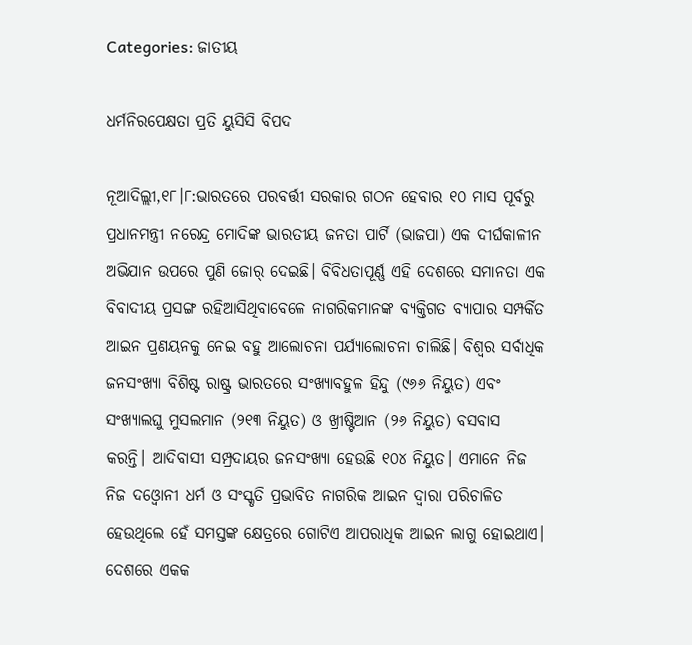Categories: ଜାତୀୟ

ଧର୍ମନିରପେକ୍ଷତା ପ୍ରତି ୟୁସିସି ବିପଦ

ନୂଆଦିଲ୍ଲୀ,୧୮।୮:ଭାରତରେ ପରବର୍ତ୍ତୀ ସରକାର ଗଠନ ହେବାର ୧୦ ମାସ ପୂର୍ବରୁ ପ୍ରଧାନମନ୍ତ୍ରୀ ନରେନ୍ଦ୍ର ମୋଦିଙ୍କ ଭାରତୀୟ ଜନତା ପାର୍ଟି (ଭାଜପା) ଏକ ଦୀର୍ଘକାଳୀନ ଅଭିଯାନ ଉପରେ ପୁଣି ଜୋର୍‌ ଦେଇଛି। ବିବିଧତାପୂର୍ଣ୍ଣ ଏହି ଦେଶରେ ସମାନତା ଏକ ବିବାଦୀୟ ପ୍ରସଙ୍ଗ ରହିଆସିଥିବାବେଳେ ନାଗରିକମାନଙ୍କ ବ୍ୟକ୍ତିଗତ ବ୍ୟାପାର ସମ୍ପର୍କିତ ଆଇନ ପ୍ରଣୟନକୁ ନେଇ ବହୁ ଆଲୋଚନା ପର୍ଯ୍ୟାଲୋଚନା ଚାଲିଛି। ବିଶ୍ୱର ସର୍ବାଧିକ ଜନସଂଖ୍ୟା ବିଶିଷ୍ଟ ରାଷ୍ଟ୍ର ଭାରତରେ ସଂଖ୍ୟାବହୁଳ ହିନ୍ଦୁ (୯୬୬ ନିୟୁତ) ଏବଂ ସଂଖ୍ୟାଲଘୁ ମୁସଲମାନ (୨୧୩ ନିୟୁତ) ଓ ଖ୍ରୀଷ୍ଟିଆନ (୨୬ ନିୟୁତ) ବସବାସ କରନ୍ତି। ଆଦିବାସୀ ସମ୍ପ୍ରଦାୟର ଜନସଂଖ୍ୟା ହେଉଛି ୧୦୪ ନିୟୁତ। ଏମାନେ ନିଜ ନିଜ ଦଓ୍ବୋନୀ ଧର୍ମ ଓ ସଂସ୍କୃତି ପ୍ରଭାବିତ ନାଗରିକ ଆଇନ ଦ୍ୱାରା ପରିଚାଳିତ ହେଉଥିଲେ ହେଁ ସମସ୍ତଙ୍କ କ୍ଷେତ୍ରରେ ଗୋଟିଏ ଆପରାଧିକ ଆଇନ ଲାଗୁ ହୋଇଥାଏ।
ଦେଶରେ ଏକକ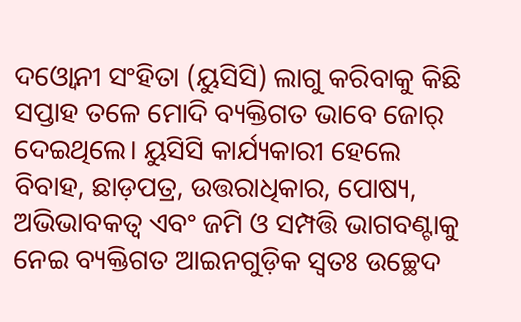ଦଓ୍ବୋନୀ ସଂହିତା (ୟୁସିସି) ଲାଗୁ କରିବାକୁ କିଛି ସପ୍ତାହ ତଳେ ମୋଦି ବ୍ୟକ୍ତିଗତ ଭାବେ ଜୋର୍‌ ଦେଇଥିଲେ। ୟୁସିସି କାର୍ଯ୍ୟକାରୀ ହେଲେ ବିବାହ, ଛାଡ଼ପତ୍ର, ଉତ୍ତରାଧିକାର, ପୋଷ୍ୟ, ଅଭିଭାବକତ୍ୱ ଏବଂ ଜମି ଓ ସମ୍ପତ୍ତି ଭାଗବଣ୍ଟାକୁ ନେଇ ବ୍ୟକ୍ତିଗତ ଆଇନଗୁଡ଼ିକ ସ୍ବତଃ ଉଚ୍ଛେଦ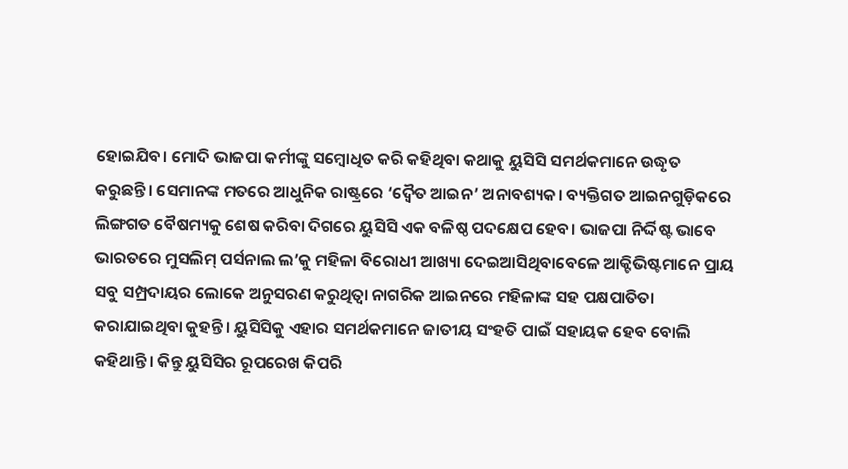ହୋଇଯିବ। ମୋଦି ଭାଜପା କର୍ମୀଙ୍କୁ ସମ୍ବୋଧିତ କରି କହିଥିବା କଥାକୁ ୟୁସିସି ସମର୍ଥକମାନେ ଉଦ୍ଧୃତ କରୁଛନ୍ତି। ସେମାନଙ୍କ ମତରେ ଆଧୁନିକ ରାଷ୍ଟ୍ରରେ ‘ଦ୍ୱୈତ ଆଇନ’ ଅନାବଶ୍ୟକ। ବ୍ୟକ୍ତିଗତ ଆଇନଗୁଡ଼ିକରେ ଲିଙ୍ଗଗତ ବୈଷମ୍ୟକୁ ଶେଷ କରିବା ଦିଗରେ ୟୁସିସି ଏକ ବଳିଷ୍ଠ ପଦକ୍ଷେପ ହେବ। ଭାଜପା ନିର୍ଦ୍ଦିଷ୍ଟ ଭାବେ ଭାରତରେ ମୁସଲିମ୍‌ ପର୍ସନାଲ ଲ’କୁ ମହିଳା ବିରୋଧୀ ଆଖ୍ୟା ଦେଇଆସିଥିବାବେଳେ ଆକ୍ଟିଭିଷ୍ଟମାନେ ପ୍ରାୟ ସବୁ ସମ୍ପ୍ରଦାୟର ଲୋକେ ଅନୁସରଣ କରୁଥିତ୍ବା ନାଗରିକ ଆଇନରେ ମହିଳାଙ୍କ ସହ ପକ୍ଷପାତିତା କରାଯାଇଥିବା କୁହନ୍ତି। ୟୁସିସିକୁ ଏହାର ସମର୍ଥକମାନେ ଜାତୀୟ ସଂହତି ପାଇଁ ସହାୟକ ହେବ ବୋଲି କହିଥାନ୍ତି। କିନ୍ତୁ ୟୁସିସିର ରୂପରେଖ କିପରି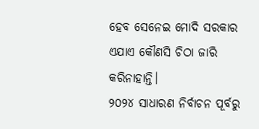ହେବ ସେନେଇ ମୋଦି ସରକାର ଏଯାଏ କୌଣସି ଚିଠା ଜାରି କରିନାହାନ୍ତି।
୨୦୨୪ ସାଧାରଣ ନିର୍ବାଚନ ପୂର୍ବରୁ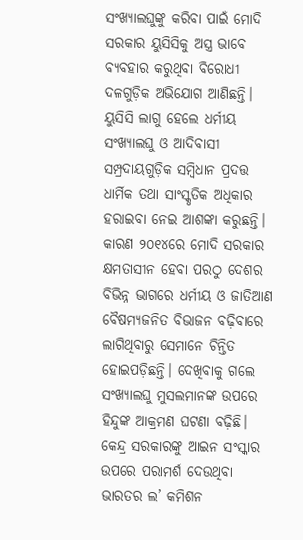ସଂଖ୍ୟାଲଘୁଙ୍କୁ କରିବା ପାଇଁ ମୋଦି ସରକାର ୟୁସିସିକୁ ଅସ୍ତ୍ର ଭାବେ ବ୍ୟବହାର କରୁଥିବା ବିରୋଧୀ ଦଳଗୁଡ଼ିକ ଅଭିଯୋଗ ଆଣିଛନ୍ତି। ୟୁସିସି ଲାଗୁ ହେଲେ ଧର୍ମୀୟ ସଂଖ୍ୟାଲଘୁ ଓ ଆଦିବାସୀ ସମ୍ପ୍ରଦାୟଗୁଡ଼ିକ ସମ୍ବିଧାନ ପ୍ରଦତ୍ତ ଧାର୍ମିକ ତଥା ସାଂସ୍କୃତିକ ଅଧିକାର ହରାଇବା ନେଇ ଆଶଙ୍କା କରୁଛନ୍ତି। କାରଣ ୨୦୧୪ରେ ମୋଦି ସରକାର କ୍ଷମତାସୀନ ହେବା ପରଠୁ ଦେଶର ବିଭିନ୍ନ ଭାଗରେ ଧର୍ମୀୟ ଓ ଜାତିଆଣ ବୈଷମ୍ୟଜନିତ ବିଭାଜନ ବଢ଼ିବାରେ ଲାଗିଥିବାରୁ ସେମାନେ ଚିନ୍ତିତ ହୋଇପଡ଼ିଛନ୍ତି। ଦେଖିବାକୁ ଗଲେ ସଂଖ୍ୟାଲଘୁ ମୁସଲମାନଙ୍କ ଉପରେ ହିନ୍ଦୁଙ୍କ ଆକ୍ରମଣ ଘଟଣା ବଢ଼ିଛି।
କେନ୍ଦ୍ର ସରକାରଙ୍କୁ ଆଇନ ସଂସ୍କାର ଉପରେ ପରାମର୍ଶ ଦେଉଥିବା ଭାରତର ଲ’ କମିଶନ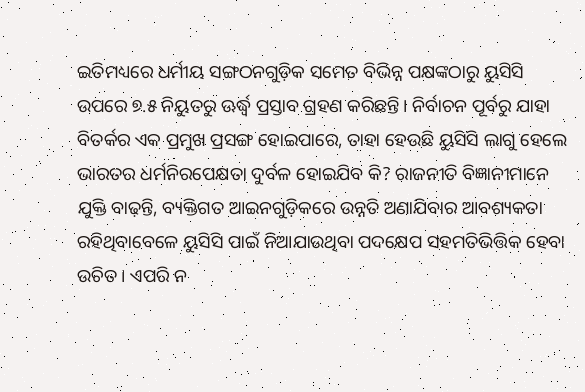ଇତିମଧ୍ୟରେ ଧର୍ମୀୟ ସଙ୍ଗଠନଗୁଡ଼ିକ ସମେତ ବିଭିନ୍ନ ପକ୍ଷଙ୍କଠାରୁ ୟୁସିସି ଉପରେ ୭.୫ ନିୟୁତରୁ ଊର୍ଦ୍ଧ୍ୱ ପ୍ରସ୍ତାବ ଗ୍ରହଣ କରିଛନ୍ତି। ନିର୍ବାଚନ ପୂର୍ବରୁ ଯାହା ବିତର୍କର ଏକ ପ୍ରମୁଖ ପ୍ରସଙ୍ଗ ହୋଇପାରେ, ତାହା ହେଉଛି ୟୁସିସି ଲାଗୁ ହେଲେ ଭାରତର ଧର୍ମନିରପେକ୍ଷତା ଦୁର୍ବଳ ହୋଇଯିବ କି? ରାଜନୀତି ବିଜ୍ଞାନୀମାନେ ଯୁକ୍ତି ବାଢ଼ନ୍ତି, ବ୍ୟକ୍ତିଗତ ଆଇନଗୁଡ଼ିକରେ ଉନ୍ନତି ଅଣାଯିବାର ଆବଶ୍ୟକତା ରହିଥିବାବେଳେ ୟୁସିସି ପାଇଁ ନିଆଯାଉଥିବା ପଦକ୍ଷେପ ସହମତିଭିତ୍ତିକ ହେବା ଉଚିତ। ଏପରି ନ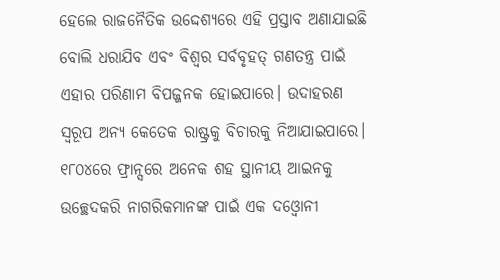ହେଲେ ରାଜନୈତିକ ଉଦ୍ଦେଶ୍ୟରେ ଏହି ପ୍ରସ୍ତାବ ଅଣାଯାଇଛି ବୋଲି ଧରାଯିବ ଏବଂ ବିଶ୍ୱର ସର୍ବବୃହତ୍‌ ଗଣତନ୍ତ୍ର ପାଇଁ ଏହାର ପରିଣାମ ବିପଜ୍ଜନକ ହୋଇପାରେ। ଉଦାହରଣ ସ୍ବରୂପ ଅନ୍ୟ କେତେକ ରାଷ୍ଟ୍ରକୁ ବିଚାରକୁ ନିଆଯାଇପାରେ। ୧୮୦୪ରେ ଫ୍ରାନ୍ସରେ ଅନେକ ଶହ ସ୍ଥାନୀୟ ଆଇନକୁ ଉଚ୍ଛେଦକରି ନାଗରିକମାନଙ୍କ ପାଇଁ ଏକ ଦଓ୍ବୋନୀ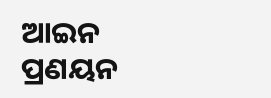ଆଇନ ପ୍ରଣୟନ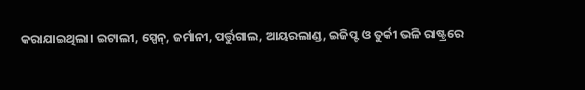କରାଯାଇଥିଲା। ଇଟାଲୀ, ସ୍ପେନ୍‌, ଜର୍ମାନୀ, ପର୍ତ୍ତୁଗାଲ, ଆୟରଲାଣ୍ଡ, ଇଜିପ୍ଟ ଓ ତୁର୍କୀ ଭଳି ରାଷ୍ଟ୍ରରେ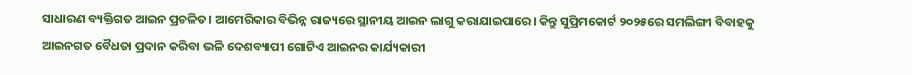ସାଧାରଣ ବ୍ୟକ୍ତିଗତ ଆଇନ ପ୍ରଚଳିତ। ଆମେରିକାର ବିଭିନ୍ନ ରାଜ୍ୟରେ ସ୍ଥାନୀୟ ଆଇନ ଲାଗୁ କରାଯାଇପାରେ। କିନ୍ତୁ ସୁପ୍ରିମକୋର୍ଟ ୨୦୨୫ରେ ସମଲିଙ୍ଗୀ ବିବାହକୁ ଆଇନଗତ ବୈଧତା ପ୍ରଦାନ କରିବା ଭଳି ଦେଶବ୍ୟାପୀ ଗୋଟିଏ ଆଇନର କାର୍ଯ୍ୟକାରୀ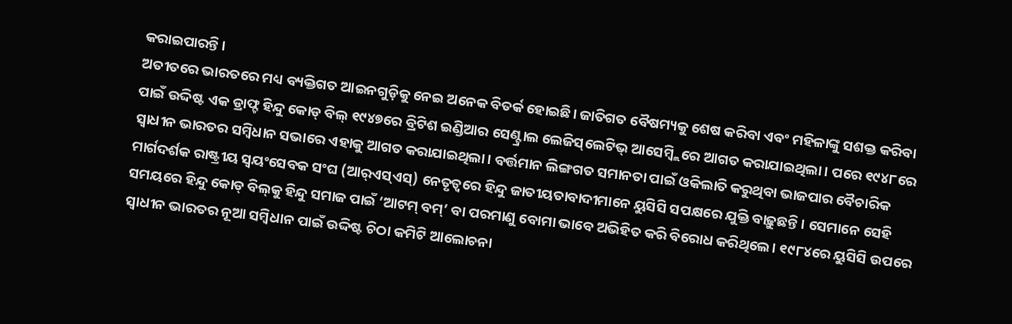କରାଇପାରନ୍ତି।
ଅତୀତରେ ଭାରତରେ ମଧ୍ୟ ବ୍ୟକ୍ତିଗତ ଆଇନଗୁଡ଼ିକୁ ନେଇ ଅନେକ ବିତର୍କ ହୋଇଛି। ଜାତିଗତ ବୈଷମ୍ୟକୁ ଶେଷ କରିବା ଏବଂ ମହିଳାଙ୍କୁ ସଶକ୍ତ କରିବା ପାଇଁ ଉଦ୍ଦିଷ୍ଟ ଏକ ଡ୍ରାଫ୍ଟ ହିନ୍ଦୁ କୋଡ୍‌ ବିଲ୍‌ ୧୯୪୭ରେ ବ୍ରିଟିଶ ଇଣ୍ଡିଆର ସେଣ୍ଟ୍ରାଲ ଲେଜିସ୍‌ଲେଟିଭ୍‌ ଆସେମ୍ବ୍ଲିରେ ଆଗତ କରାଯାଇଥିଲା। ପରେ ୧୯୪୮ରେ ସ୍ବାଧୀନ ଭାରତର ସମ୍ବିଧାନ ସଭାରେ ଏହାକୁ ଆଗତ କରାଯାଇଥିଲା। ବର୍ତ୍ତମାନ ଲିଙ୍ଗଗତ ସମାନତା ପାଇଁ ଓକିଲାତି କରୁଥିବା ଭାଜପାର ବୈଚାରିକ ମାର୍ଗଦର୍ଶକ ରାଷ୍ଟ୍ରୀୟ ସ୍ବୟଂସେବକ ସଂଘ (ଆର୍‌ଏସ୍‌ଏସ୍‌) ନେତୃତ୍ୱରେ ହିନ୍ଦୁ ଜାତୀୟତାବାଦୀମାନେ ୟୁସିସି ସପକ୍ଷରେ ଯୁକ୍ତି ବାଢ଼ୁଛନ୍ତି। ସେମାନେ ସେହି ସମୟରେ ହିନ୍ଦୁ କୋଡ୍‌ ବିଲ୍‌କୁ ହିନ୍ଦୁ ସମାଜ ପାଇଁ ‘ଆଟମ୍‌ ବମ୍‌’ ବା ପରମାଣୁ ବୋମା ଭାବେ ଅଭିହିତ କରି ବିରୋଧ କରିଥିଲେ। ୧୯୮୪ରେ ୟୁସିସି ଉପରେ ସ୍ବାଧୀନ ଭାରତର ନୂଆ ସମ୍ବିଧାନ ପାଇଁ ଉଦ୍ଦିଷ୍ଟ ଚିଠା କମିଟି ଆଲୋଚନା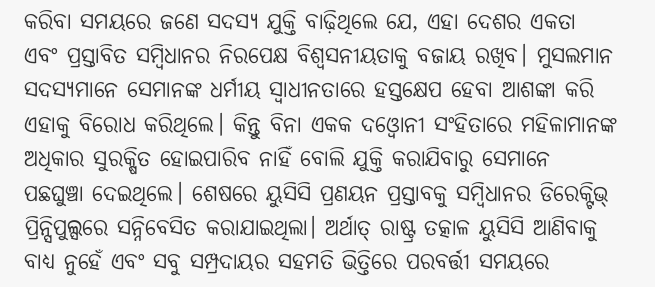କରିବା ସମୟରେ ଜଣେ ସଦସ୍ୟ ଯୁକ୍ତି ବାଢ଼ିଥିଲେ ଯେ, ଏହା ଦେଶର ଏକତା ଏବଂ ପ୍ରସ୍ତାବିତ ସମ୍ବିଧାନର ନିରପେକ୍ଷ ବିଶ୍ୱସନୀୟତାକୁ ବଜାୟ ରଖିବ। ମୁସଲମାନ ସଦସ୍ୟମାନେ ସେମାନଙ୍କ ଧର୍ମୀୟ ସ୍ବାଧୀନତାରେ ହସ୍ତକ୍ଷେପ ହେବା ଆଶଙ୍କା କରି ଏହାକୁ ବିରୋଧ କରିଥିଲେ। କିନ୍ତୁ ବିନା ଏକକ ଦଓ୍ବୋନୀ ସଂହିତାରେ ମହିଳାମାନଙ୍କ ଅଧିକାର ସୁରକ୍ଷିତ ହୋଇପାରିବ ନାହିଁ ବୋଲି ଯୁକ୍ତି କରାଯିବାରୁ ସେମାନେ ପଛଘୁଞ୍ଚା ଦେଇଥିଲେ। ଶେଷରେ ୟୁସିସି ପ୍ରଣୟନ ପ୍ରସ୍ତାବକୁ ସମ୍ବିଧାନର ଡିରେକ୍ଟିଭ୍‌ ପ୍ରିନ୍ସିପୁଲ୍ସରେ ସନ୍ନିବେସିତ କରାଯାଇଥିଲା। ଅର୍ଥାତ୍‌ ରାଷ୍ଟ୍ର ତତ୍କାଳ ୟୁସିସି ଆଣିବାକୁ ବାଧ୍ୟ ନୁହେଁ ଏବଂ ସବୁ ସମ୍ପ୍ରଦାୟର ସହମତି ଭିତ୍ତିରେ ପରବର୍ତ୍ତୀ ସମୟରେ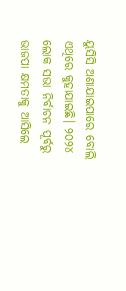ୟୁସିସି ଅଣାଯାଇପାରେ ବୋଲି ଏଥିରେ କୁହାଯାଇଛି। ୨୦୨୪ ଲୋକ ସଭା ନିର୍ବାଚନ ପୂର୍ବରୁ ଭାଜପା କ୍ଷମତାକୁ ଆସିଲେ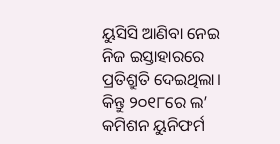ୟୁସିସି ଆଣିବା ନେଇ ନିଜ ଇସ୍ତାହାରରେ ପ୍ରତିଶ୍ରୁତି ଦେଇଥିଲା। କିନ୍ତୁ ୨୦୧୮ରେ ଲ’ କମିଶନ ୟୁନିଫର୍ମ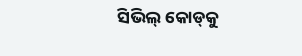ସିଭିଲ୍‌ କୋଡ୍‌କୁ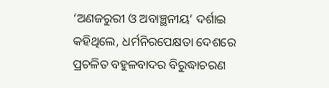‘ଅଣଜରୁରୀ ଓ ଅବାଞ୍ଛନୀୟ’ ଦର୍ଶାଇ କହିଥିଲେ, ଧର୍ମନିରପେକ୍ଷତା ଦେଶରେ ପ୍ରଚଳିତ ବହୁଳବାଦର ବିରୁଦ୍ଧାଚରଣ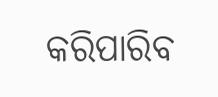କରିପାରିବ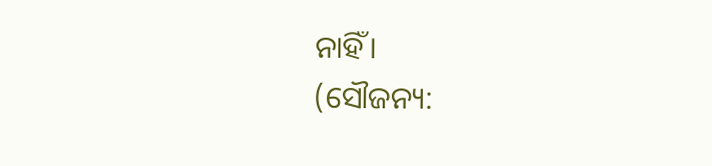ନାହିଁ।
(ସୌଜନ୍ୟ: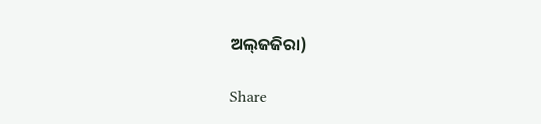ଅଲ୍‌ଜଜିରା)

Share